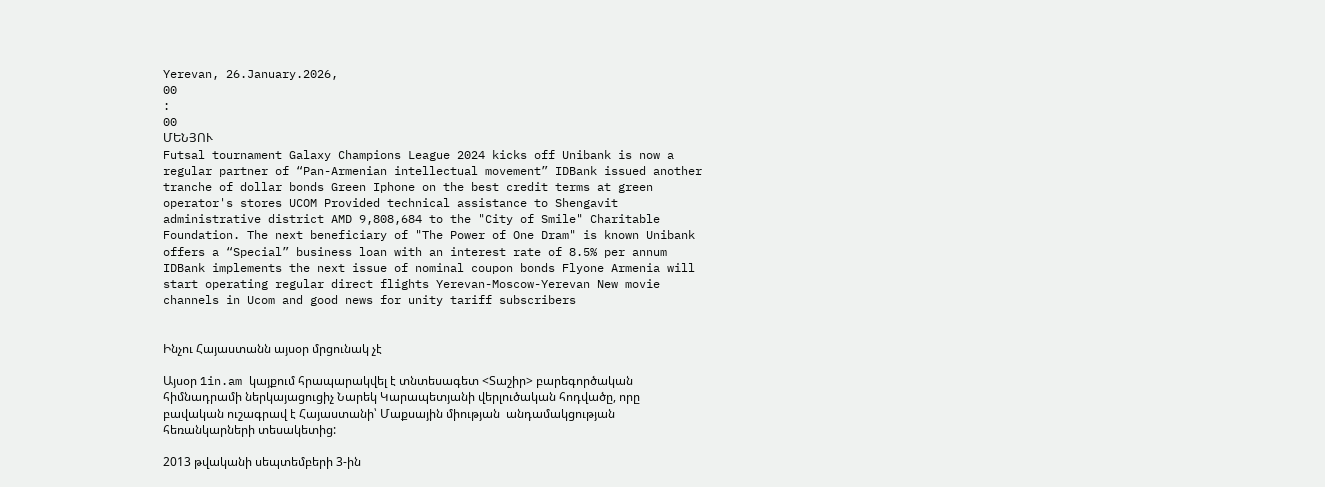Yerevan, 26.January.2026,
00
:
00
ՄԵՆՅՈՒ
Futsal tournament Galaxy Champions League 2024 kicks off Unibank is now a regular partner of “Pan-Armenian intellectual movement” IDBank issued another tranche of dollar bonds Green Iphone on the best credit terms at green operator's stores UCOM Provided technical assistance to Shengavit administrative district AMD 9,808,684 to the "City of Smile" Charitable Foundation. The next beneficiary of "The Power of One Dram" is known Unibank offers a “Special” business loan with an interest rate of 8.5% per annum IDBank implements the next issue of nominal coupon bonds Flyone Armenia will start operating regular direct flights Yerevan-Moscow-Yerevan New movie channels in Ucom and good news for unity tariff subscribers


Ինչու Հայաստանն այսօր մրցունակ չէ

Այսօր 1in.am կայքում հրապարակվել է տնտեսագետ <Տաշիր> բարեգործական հիմնադրամի ներկայացուցիչ Նարեկ Կարապետյանի վերլուծական հոդվածը, որը բավական ուշագրավ է Հայաստանի՝ Մաքսային միության  անդամակցության հեռանկարների տեսակետից:

2013 թվականի սեպտեմբերի 3-ին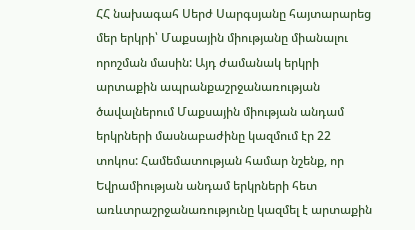ՀՀ նախագահ Սերժ Սարգսյանը հայտարարեց մեր երկրի՝ Մաքսային միությանը միանալու որոշման մասին: Այդ ժամանակ երկրի արտաքին ապրանքաշրջանառության ծավալներում Մաքսային միության անդամ երկրների մասնաբաժինը կազմում էր 22 տոկոս: Համեմատության համար նշենք, որ Եվրամիության անդամ երկրների հետ առևտրաշրջանառությունը կազմել է արտաքին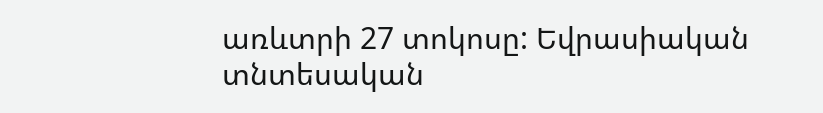առևտրի 27 տոկոսը: Եվրասիական տնտեսական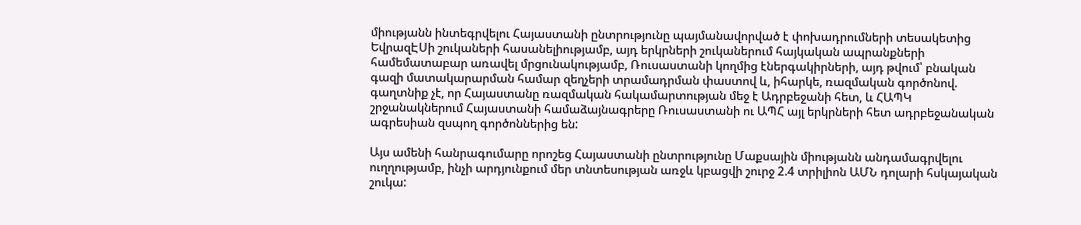միությանն ինտեգրվելու Հայաստանի ընտրությունը պայմանավորված է փոխադրումների տեսակետից ԵվրազԷՍի շուկաների հասանելիությամբ, այդ երկրների շուկաներում հայկական ապրանքների համեմատաբար առավել մրցունակությամբ, Ռուսաստանի կողմից էներգակիրների, այդ թվում՝ բնական գազի մատակարարման համար զեղչերի տրամադրման փաստով և, իհարկե, ռազմական գործոնով. գաղտնիք չէ, որ Հայաստանը ռազմական հակամարտության մեջ է Ադրբեջանի հետ, և ՀԱՊԿ շրջանակներում Հայաստանի համաձայնագրերը Ռուսաստանի ու ԱՊՀ այլ երկրների հետ ադրբեջանական ագրեսիան զսպող գործոններից են:

Այս ամենի հանրագումարը որոշեց Հայաստանի ընտրությունը Մաքսային միությանն անդամագրվելու ուղղությամբ, ինչի արդյունքում մեր տնտեսության առջև կբացվի շուրջ 2.4 տրիլիոն ԱՄՆ դոլարի հսկայական շուկա: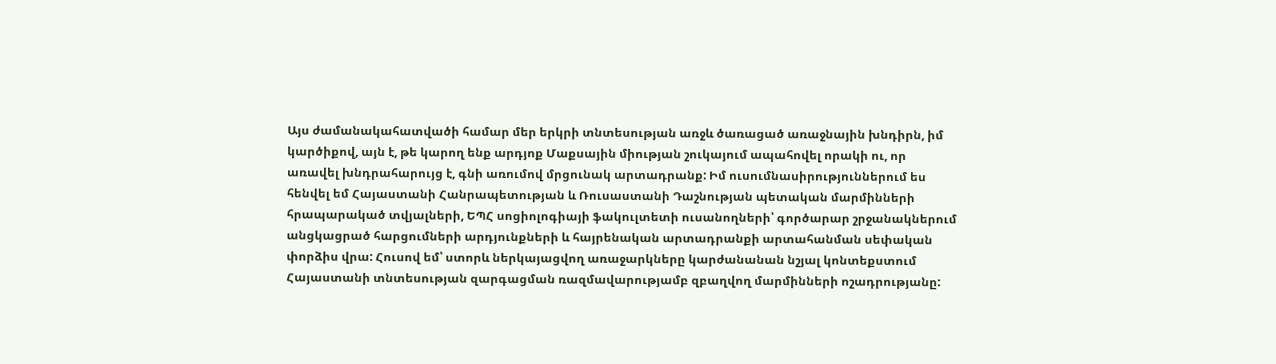Այս ժամանակահատվածի համար մեր երկրի տնտեսության առջև ծառացած առաջնային խնդիրն, իմ կարծիքով, այն է, թե կարող ենք արդյոք Մաքսային միության շուկայում ապահովել որակի ու, որ առավել խնդրահարույց է, գնի առումով մրցունակ արտադրանք: Իմ ուսումնասիրություններում ես հենվել եմ Հայաստանի Հանրապետության և Ռուսաստանի Դաշնության պետական մարմինների հրապարակած տվյալների, ԵՊՀ սոցիոլոգիայի ֆակուլտետի ուսանողների՝ գործարար շրջանակներում անցկացրած հարցումների արդյունքների և հայրենական արտադրանքի արտահանման սեփական փորձիս վրա: Հուսով եմ՝ ստորև ներկայացվող առաջարկները կարժանանան նշյալ կոնտեքստում Հայաստանի տնտեսության զարգացման ռազմավարությամբ զբաղվող մարմինների ոշադրությանը: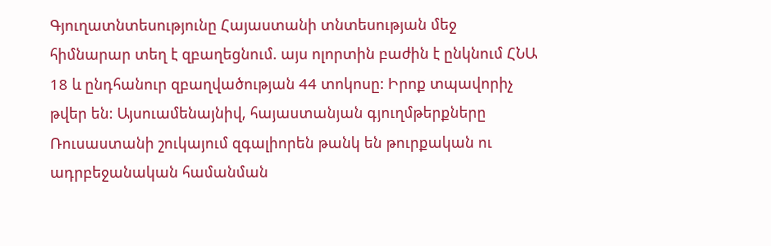Գյուղատնտեսությունը Հայաստանի տնտեսության մեջ հիմնարար տեղ է զբաղեցնում. այս ոլորտին բաժին է ընկնում ՀՆԱ 18 և ընդհանուր զբաղվածության 44 տոկոսը: Իրոք տպավորիչ թվեր են: Այսուամենայնիվ, հայաստանյան գյուղմթերքները Ռուսաստանի շուկայում զգալիորեն թանկ են թուրքական ու ադրբեջանական համանման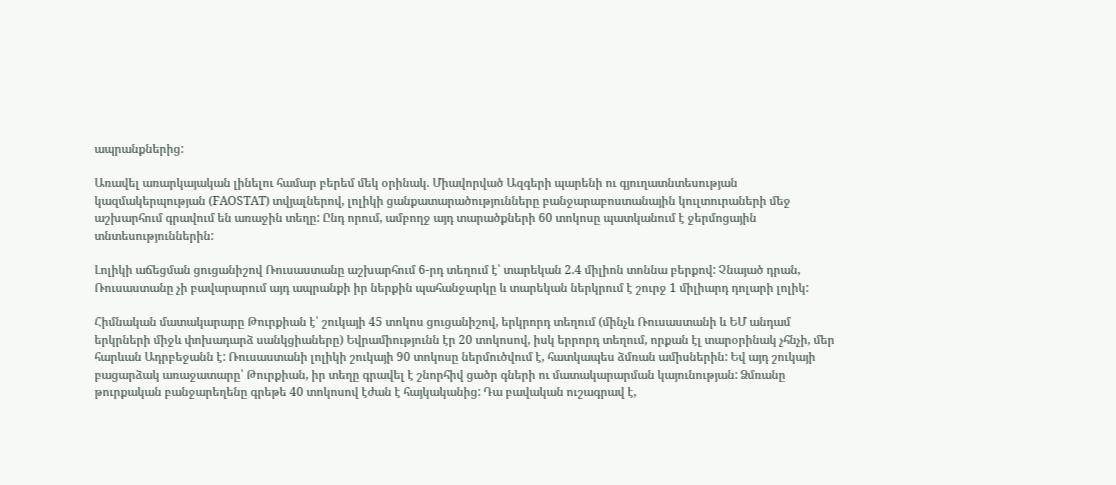ապրանքներից:

Առավել առարկայական լինելու համար բերեմ մեկ օրինակ. Միավորված Ազգերի պարենի ու գյուղատնտեսության կազմակերպության (FAOSTAT) տվյալներով, լոլիկի ցանքատարածությունները բանջարաբոստանային կուլտուրաների մեջ աշխարհում գրավում են առաջին տեղը: Ընդ որում, ամբողջ այդ տարածքների 60 տոկոսը պատկանում է ջերմոցային տնտեսություններին:

Լոլիկի աճեցման ցուցանիշով Ռուսաստանը աշխարհում 6-րդ տեղում է՝ տարեկան 2.4 միլիոն տոննա բերքով: Չնայած դրան, Ռուսաստանը չի բավարարում այդ ապրանքի իր ներքին պահանջարկը և տարեկան ներկրում է շուրջ 1 միլիարդ դոլարի լոլիկ:

Հիմնական մատակարարը Թուրքիան է՝ շուկայի 45 տոկոս ցուցանիշով, երկրորդ տեղում (մինչև Ռուսաստանի և ԵՄ անդամ երկրների միջև փոխադարձ սանկցիաները) Եվրամիությունն էր 20 տոկոսով, իսկ երրորդ տեղում, որքան էլ տարօրինակ չհնչի, մեր հարևան Ադրբեջանն է: Ռուսաստանի լոլիկի շուկայի 90 տոկոսը ներմուծվում է, հատկապես ձմռան ամիսներին: Եվ այդ շուկայի բացարձակ առաջատարը՝ Թուրքիան, իր տեղը գրավել է շնորհիվ ցածր գների ու մատակարարման կայունության: Ձմռանը թուրքական բանջարեղենը գրեթե 40 տոկոսով էժան է հայկականից: Դա բավական ուշագրավ է,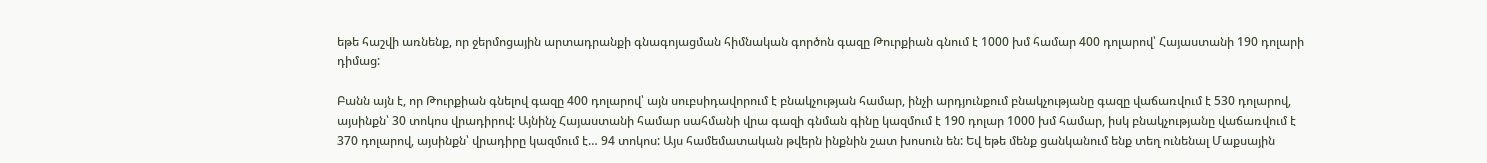եթե հաշվի առնենք, որ ջերմոցային արտադրանքի գնագոյացման հիմնական գործոն գազը Թուրքիան գնում է 1000 խմ համար 400 դոլարով՝ Հայաստանի 190 դոլարի դիմաց:

Բանն այն է, որ Թուրքիան գնելով գազը 400 դոլարով՝ այն սուբսիդավորում է բնակչության համար, ինչի արդյունքում բնակչությանը գազը վաճառվում է 530 դոլարով, այսինքն՝ 30 տոկոս վրադիրով: Այնինչ Հայաստանի համար սահմանի վրա գազի գնման գինը կազմում է 190 դոլար 1000 խմ համար, իսկ բնակչությանը վաճառվում է 370 դոլարով, այսինքն՝ վրադիրը կազմում է… 94 տոկոս: Այս համեմատական թվերն ինքնին շատ խոսուն են: Եվ եթե մենք ցանկանում ենք տեղ ունենալ Մաքսային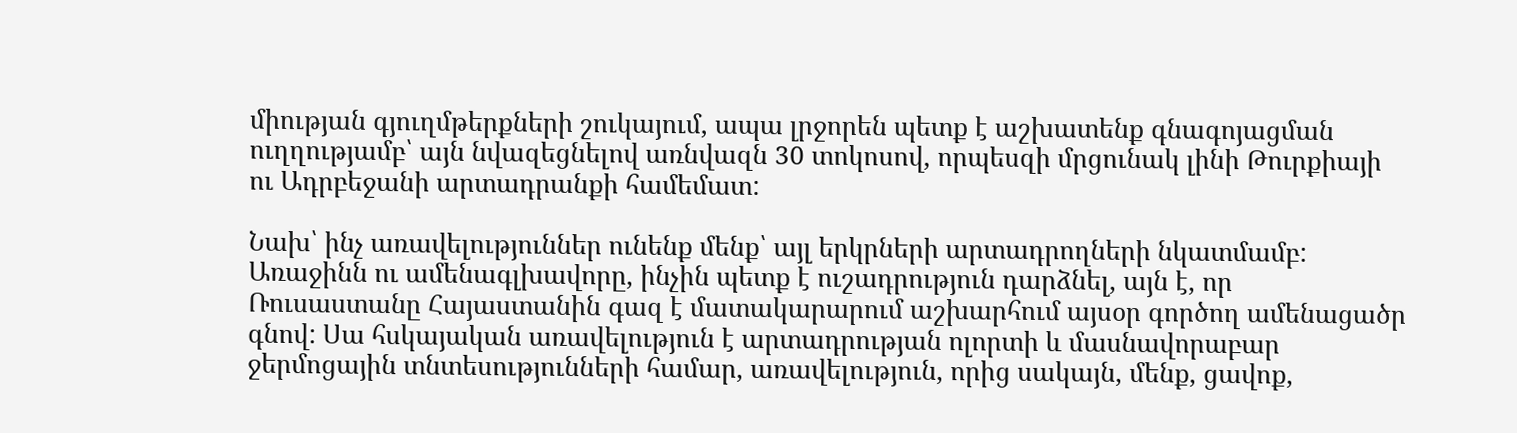միության գյուղմթերքների շուկայում, ապա լրջորեն պետք է աշխատենք գնագոյացման ուղղությամբ՝ այն նվազեցնելով առնվազն 30 տոկոսով, որպեսզի մրցունակ լինի Թուրքիայի ու Ադրբեջանի արտադրանքի համեմատ:

Նախ՝ ինչ առավելություններ ունենք մենք՝ այլ երկրների արտադրողների նկատմամբ: Առաջինն ու ամենագլխավորը, ինչին պետք է ուշադրություն դարձնել, այն է, որ Ռուսաստանը Հայաստանին գազ է մատակարարում աշխարհում այսօր գործող ամենացածր գնով: Սա հսկայական առավելություն է արտադրության ոլորտի և մասնավորաբար ջերմոցային տնտեսությունների համար, առավելություն, որից սակայն, մենք, ցավոք,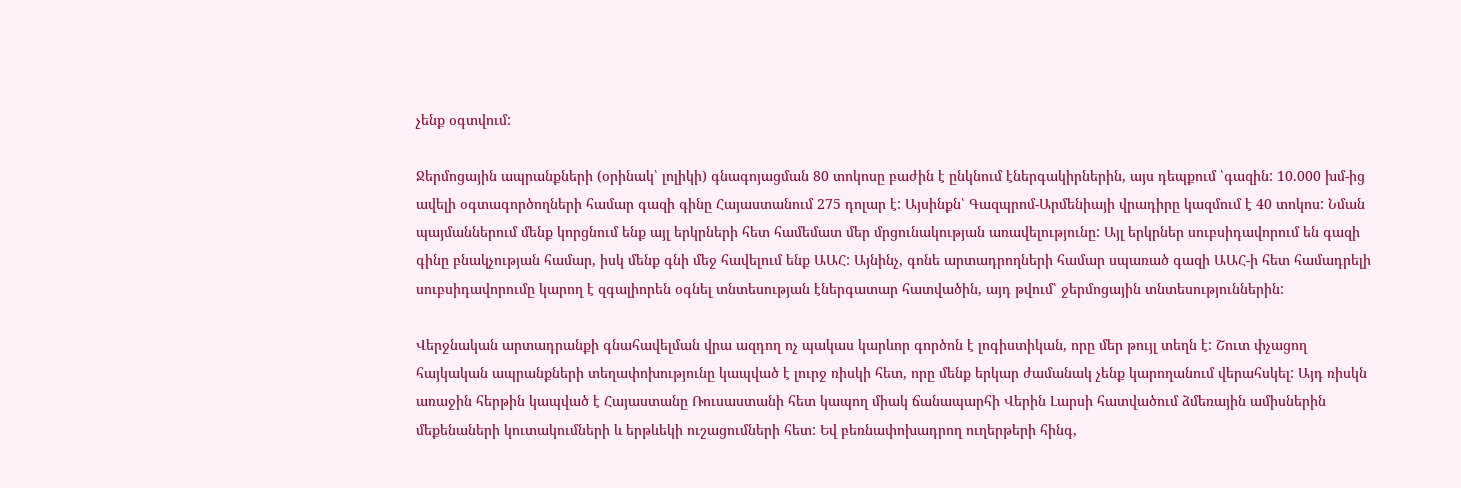չենք օգտվում:

Ջերմոցային ապրանքների (օրինակ՝ լոլիկի) գնագոյացման 80 տոկոսը բաժին է ընկնում էներգակիրներին, այս դեպքում ՝գազին: 10.000 խմ-ից ավելի օգտագործողների համար գազի գինը Հայաստանում 275 դոլար է: Այսինքն՝ Գազպրոմ-Արմենիայի վրադիրը կազմում է 40 տոկոս: Նման պայմաններում մենք կորցնում ենք այլ երկրների հետ համեմատ մեր մրցունակության առավելությունը: Այլ երկրներ սուբսիդավորում են գազի գինը բնակչության համար, իսկ մենք գնի մեջ հավելում ենք ԱԱՀ: Այնինչ, գոնե արտադրողների համար սպառած գազի ԱԱՀ-ի հետ համադրելի սուբսիդավորումը կարող է զգալիորեն օգնել տնտեսության էներգատար հատվածին, այդ թվում՝ ջերմոցային տնտեսություններին:

Վերջնական արտադրանքի գնահավելման վրա ազդող ոչ պակաս կարևոր գործոն է լոգիստիկան, որը մեր թույլ տեղն է: Շուտ փչացող հայկական ապրանքների տեղափոխությունը կապված է լուրջ ռիսկի հետ, որը մենք երկար ժամանակ չենք կարողանում վերահսկել: Այդ ռիսկն առաջին հերթին կապված է Հայաստանը Ռուսաստանի հետ կապող միակ ճանապարհի Վերին Լարսի հատվածում ձմեռային ամիսներին մեքենաների կուտակումների և երթևեկի ուշացումների հետ: Եվ բեռնափոխադրող ուղերթերի հինգ,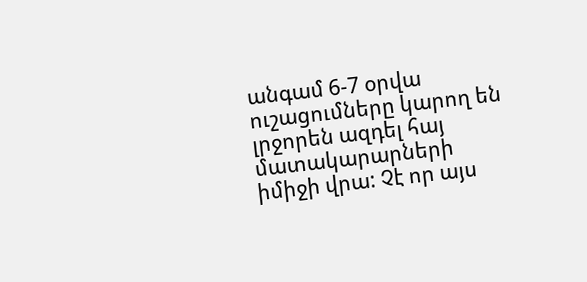անգամ 6-7 օրվա ուշացումները կարող են լրջորեն ազդել հայ մատակարարների իմիջի վրա: Չէ որ այս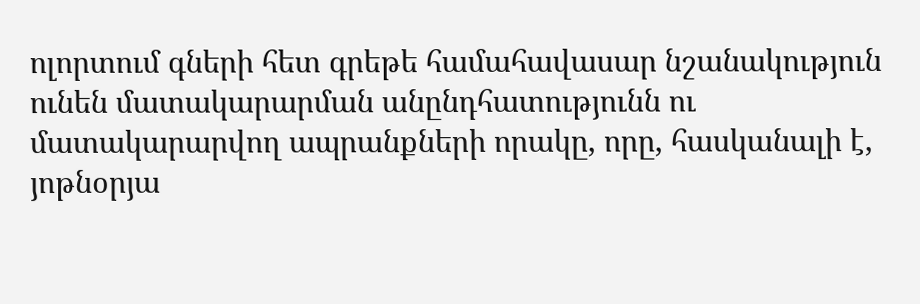ոլորտում գների հետ գրեթե համահավասար նշանակություն ունեն մատակարարման անընդհատությունն ու մատակարարվող ապրանքների որակը, որը, հասկանալի է, յոթնօրյա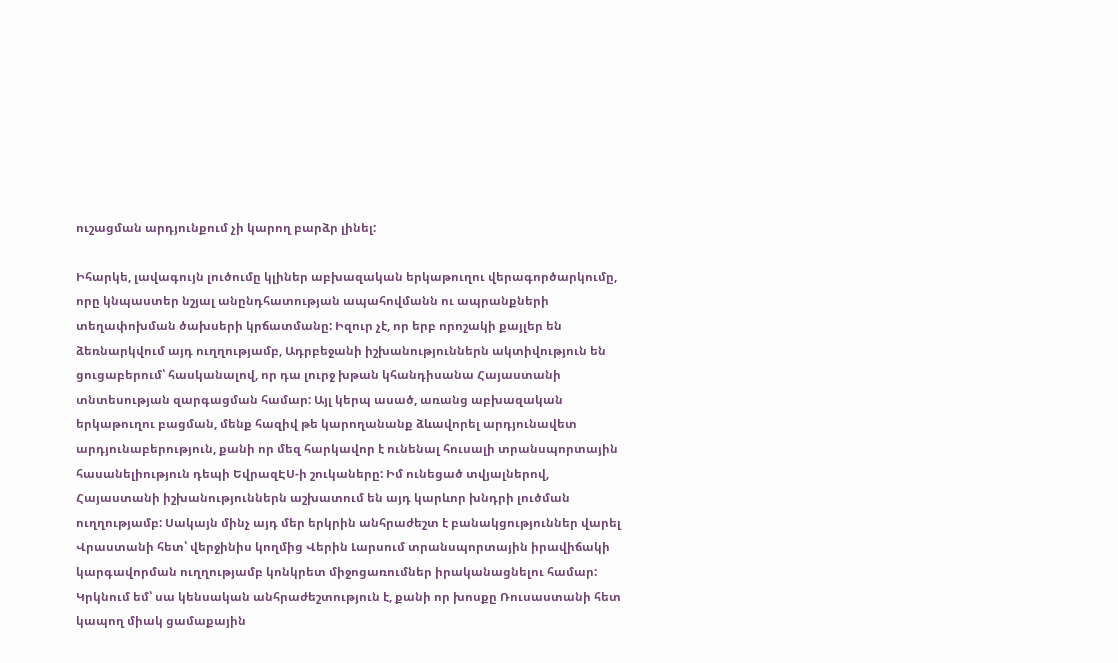ուշացման արդյունքում չի կարող բարձր լինել:

Իհարկե, լավագույն լուծումը կլիներ աբխազական երկաթուղու վերագործարկումը, որը կնպաստեր նշյալ անընդհատության ապահովմանն ու ապրանքների տեղափոխման ծախսերի կրճատմանը: Իզուր չէ, որ երբ որոշակի քայլեր են ձեռնարկվում այդ ուղղությամբ, Ադրբեջանի իշխանություններն ակտիվություն են ցուցաբերում՝ հասկանալով, որ դա լուրջ խթան կհանդիսանա Հայաստանի տնտեսության զարգացման համար: Այլ կերպ ասած, առանց աբխազական երկաթուղու բացման, մենք հազիվ թե կարողանանք ձևավորել արդյունավետ արդյունաբերություն, քանի որ մեզ հարկավոր է ունենալ հուսալի տրանսպորտային հասանելիություն դեպի ԵվրազԷՍ-ի շուկաները: Իմ ունեցած տվյալներով, Հայաստանի իշխանություններն աշխատում են այդ կարևոր խնդրի լուծման ուղղությամբ: Սակայն մինչ այդ մեր երկրին անհրաժեշտ է բանակցություններ վարել Վրաստանի հետ՝ վերջինիս կողմից Վերին Լարսում տրանսպորտային իրավիճակի կարգավորման ուղղությամբ կոնկրետ միջոցառումներ իրականացնելու համար: Կրկնում եմ՝ սա կենսական անհրաժեշտություն է, քանի որ խոսքը Ռուսաստանի հետ կապող միակ ցամաքային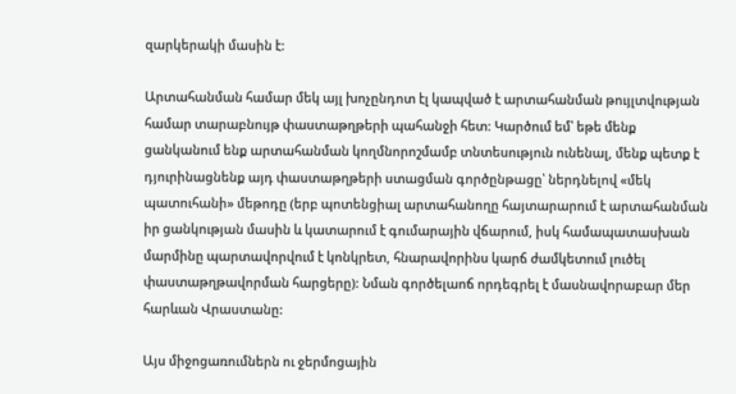զարկերակի մասին է:

Արտահանման համար մեկ այլ խոչընդոտ էլ կապված է արտահանման թույլտվության համար տարաբնույթ փաստաթղթերի պահանջի հետ: Կարծում եմ՝ եթե մենք ցանկանում ենք արտահանման կողմնորոշմամբ տնտեսություն ունենալ, մենք պետք է դյուրինացնենք այդ փաստաթղթերի ստացման գործընթացը՝ ներդնելով «մեկ պատուհանի» մեթոդը (երբ պոտենցիալ արտահանողը հայտարարում է արտահանման իր ցանկության մասին և կատարում է գումարային վճարում, իսկ համապատասխան մարմինը պարտավորվում է կոնկրետ, հնարավորինս կարճ ժամկետում լուծել փաստաթղթավորման հարցերը): Նման գործելաոճ որդեգրել է մասնավորաբար մեր հարևան Վրաստանը:

Այս միջոցառումներն ու ջերմոցային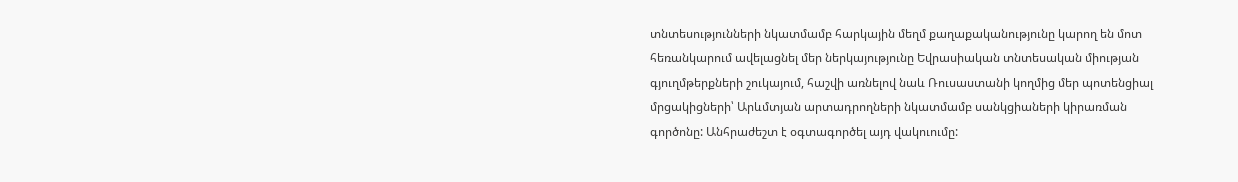տնտեսությունների նկատմամբ հարկային մեղմ քաղաքականությունը կարող են մոտ հեռանկարում ավելացնել մեր ներկայությունը Եվրասիական տնտեսական միության գյուղմթերքների շուկայում, հաշվի առնելով նաև Ռուսաստանի կողմից մեր պոտենցիալ մրցակիցների՝ Արևմտյան արտադրողների նկատմամբ սանկցիաների կիրառման գործոնը: Անհրաժեշտ է օգտագործել այդ վակուումը: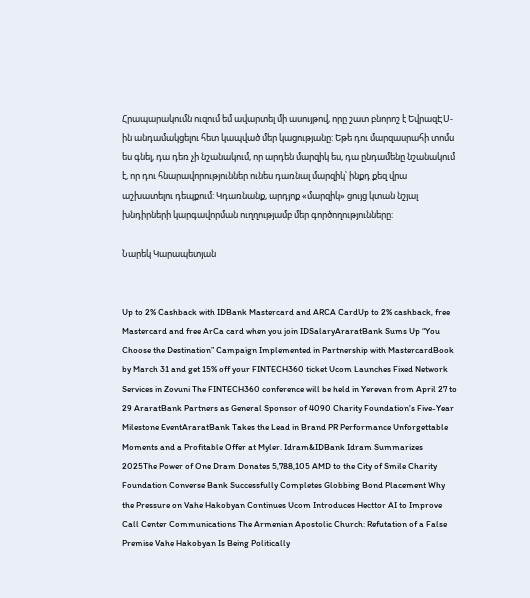Հրապարակումն ուզում եմ ավարտել մի ասույթով, որը շատ բնորոշ է ԵվրազԷՍ-ին անդամակցելու հետ կապված մեր կացությանը: Եթե դու մարզասրահի տոմս ես գնել, դա դեռ չի նշանակում, որ արդեն մարզիկ ես, դա ընդամենը նշանակում է, որ դու հնարավորություններ ունես դառնալ մարզիկ՝ ինքդ քեզ վրա աշխատելու դեպքում: Կդառնանք, արդյոք «մարզիկ» ցույց կտան նշյալ խնդիրների կարգավորման ուղղությամբ մեր գործողությունները:

Նարեկ Կարապետյան


Up to 2% Cashback with IDBank Mastercard and ARCA CardUp to 2% cashback, free Mastercard and free ArCa card when you join IDSalaryAraratBank Sums Up “You Choose the Destination” Campaign Implemented in Partnership with MastercardBook by March 31 and get 15% off your FINTECH360 ticket Ucom Launches Fixed Network Services in Zovuni The FINTECH360 conference will be held in Yerevan from April 27 to 29 AraratBank Partners as General Sponsor of 4090 Charity Foundation's Five-Year Milestone EventAraratBank Takes the Lead in Brand PR Performance Unforgettable Moments and a Profitable Offer at Myler. Idram&IDBank Idram Summarizes 2025The Power of One Dram Donates 5,788,105 AMD to the City of Smile Charity Foundation Converse Bank Successfully Completes Globbing Bond Placement Why the Pressure on Vahe Hakobyan Continues Ucom Introduces Hecttor AI to Improve Call Center Communications The Armenian Apostolic Church: Refutation of a False Premise Vahe Hakobyan Is Being Politically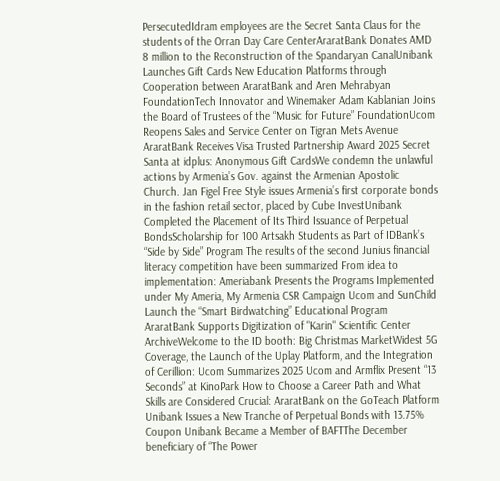PersecutedIdram employees are the Secret Santa Claus for the students of the Orran Day Care CenterAraratBank Donates AMD 8 million to the Reconstruction of the Spandaryan CanalUnibank Launches Gift Cards New Education Platforms through Cooperation between AraratBank and Aren Mehrabyan FoundationTech Innovator and Winemaker Adam Kablanian Joins the Board of Trustees of the “Music for Future” FoundationUcom Reopens Sales and Service Center on Tigran Mets Avenue AraratBank Receives Visa Trusted Partnership Award 2025 Secret Santa at idplus: Anonymous Gift CardsWe condemn the unlawful actions by Armenia’s Gov. against the Armenian Apostolic Church. Jan Figel Free Style issues Armenia’s first corporate bonds in the fashion retail sector, placed by Cube InvestUnibank Completed the Placement of Its Third Issuance of Perpetual BondsScholarship for 100 Artsakh Students as Part of IDBank’s “Side by Side” Program The results of the second Junius financial literacy competition have been summarized From idea to implementation: Ameriabank Presents the Programs Implemented under My Ameria, My Armenia CSR Campaign Ucom and SunChild Launch the “Smart Birdwatching” Educational Program AraratBank Supports Digitization of "Karin" Scientific Center ArchiveWelcome to the ID booth: Big Christmas MarketWidest 5G Coverage, the Launch of the Uplay Platform, and the Integration of Cerillion: Ucom Summarizes 2025 Ucom and Armflix Present “13 Seconds” at KinoPark How to Choose a Career Path and What Skills are Considered Crucial: AraratBank on the GoTeach Platform Unibank Issues a New Tranche of Perpetual Bonds with 13.75% Coupon Unibank Became a Member of BAFTThe December beneficiary of “The Power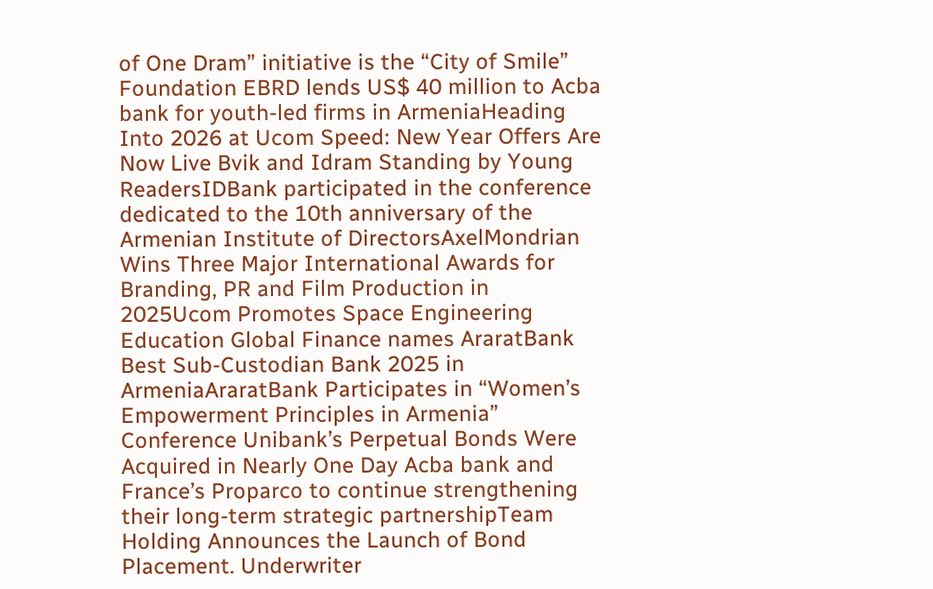of One Dram” initiative is the “City of Smile” Foundation EBRD lends US$ 40 million to Acba bank for youth-led firms in ArmeniaHeading Into 2026 at Ucom Speed։ New Year Offers Are Now Live Bvik and Idram Standing by Young ReadersIDBank participated in the conference dedicated to the 10th anniversary of the Armenian Institute of DirectorsAxelMondrian Wins Three Major International Awards for Branding, PR and Film Production in 2025Ucom Promotes Space Engineering Education Global Finance names AraratBank Best Sub-Custodian Bank 2025 in ArmeniaAraratBank Participates in “Women’s Empowerment Principles in Armenia” Conference Unibank’s Perpetual Bonds Were Acquired in Nearly One Day Acba bank and France’s Proparco to continue strengthening their long-term strategic partnershipTeam Holding Announces the Launch of Bond Placement. Underwriter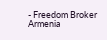- Freedom Broker Armenia